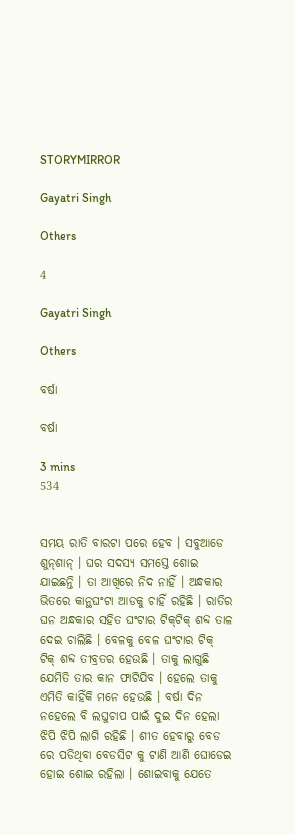STORYMIRROR

Gayatri Singh

Others

4

Gayatri Singh

Others

ବର୍ଷା

ବର୍ଷା

3 mins
534


ସମୟ ରାତି ବାରଟା ପରେ ହେବ । ସବୁଆଡେ ଶୁନ୍‌ଶାନ୍ । ଘର ସଦସ୍ୟ ସମସ୍ତେ ଶୋଇ ଯାଇଛନ୍ତି । ତା ଆଖିରେ ନିଦ ନାହିଁ । ଅନ୍ଧକାର ଭିତରେ କାନ୍ଥଘଂଟା ଆଡକୁ ଚାହିଁ ରହିଛି । ରାତିର ଘନ ଅନ୍ଧକାର ସହିତ ଘଂଟାର ଟିକ୍‌ଟିକ୍ ଶବ୍ଦ ତାଳ ଦେଇ ଚାଲିଛି । ବେଳକୁ ବେଳ ଘଂଟାର ଟିକ୍ ଟିକ୍ ଶବ୍ଦ ତୀବ୍ରତର ହେଉଛି । ତାକୁ ଲାଗୁଛି ଯେମିତି ତାର କାନ ଫାଟିଯିବ । ହେଲେ ତାକୁ ଏମିତି କାହିଁକି ମନେ ହେଉଛି । ବର୍ଷା ଦିନ ନହେଲେ ବି ଲଘୁଚାପ ପାଇଁ ଦୁଇ ଦିନ ହେଲା ଝିପି ଝିପି ଲାଗି ରହିଛି । ଶୀତ ହେବାରୁ ବେଡ ରେ ପଡିଥିବା ବେଡସିଟ କୁ ଟାଣି ଆଣି ଘୋଡେଇ ହୋଇ ଶୋଇ ରହିଲା । ଶୋଇବାକୁ ଯେତେ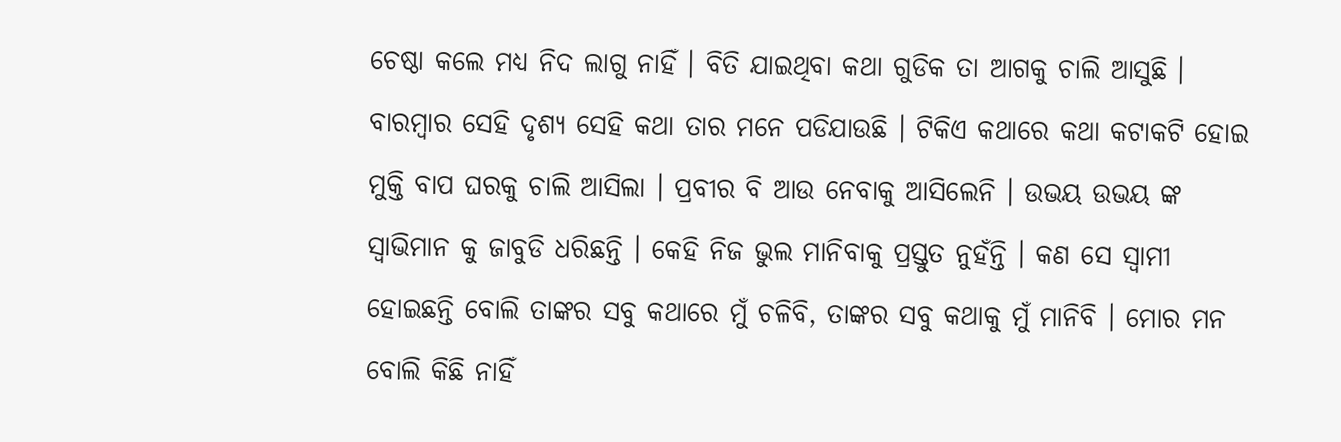ଚେଷ୍ଠା କଲେ ମଧ୍ୟ ନିଦ ଲାଗୁ ନାହିଁ । ବିତି ଯାଇଥିବା କଥା ଗୁଡିକ ତା ଆଗକୁ ଚାଲି ଆସୁଛି । ବାରମ୍ବାର ସେହି ଦୃଶ୍ୟ ସେହି କଥା ତାର ମନେ ପଡିଯାଉଛି । ଟିକିଏ କଥାରେ କଥା କଟାକଟି ହୋଇ ମୁକ୍ତି ବାପ ଘରକୁ ଚାଲି ଆସିଲା । ପ୍ରବୀର ବି ଆଉ ନେବାକୁ ଆସିଲେନି । ଉଭୟ ଉଭୟ ଙ୍କ ସ୍ୱାଭିମାନ କୁ ଜାବୁଡି ଧରିଛନ୍ତି । କେହି ନିଜ ଭୁଲ ମାନିବାକୁ ପ୍ରସ୍ତୁତ ନୁହଁନ୍ତି । କଣ ସେ ସ୍ୱାମୀ ହୋଇଛନ୍ତି ବୋଲି ତାଙ୍କର ସବୁ କଥାରେ ମୁଁ ଚଳିବି, ତାଙ୍କର ସବୁ କଥାକୁ ମୁଁ ମାନିବି । ମୋର ମନ ବୋଲି କିଛି ନାହିଁ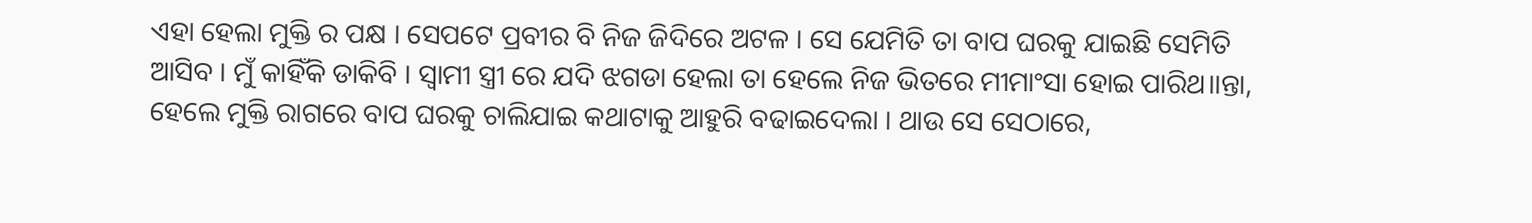ଏହା ହେଲା ମୁକ୍ତି ର ପକ୍ଷ । ସେପଟେ ପ୍ରବୀର ବି ନିଜ ଜିଦିରେ ଅଟଳ । ସେ ଯେମିତି ତା ବାପ ଘରକୁ ଯାଇଛି ସେମିତି ଆସିବ । ମୁଁ କାହିଁକି ଡାକିବି । ସ୍ୱାମୀ ସ୍ତ୍ରୀ ରେ ଯଦି ଝଗଡା ହେଲା ତା ହେଲେ ନିଜ ଭିତରେ ମୀମାଂସା ହୋଇ ପାରିଥ।।ନ୍ତା, ହେଲେ ମୁକ୍ତି ରାଗରେ ବାପ ଘରକୁ ଚାଲିଯାଇ କଥାଟାକୁ ଆହୁରି ବଢାଇଦେଲା । ଥାଉ ସେ ସେଠାରେ,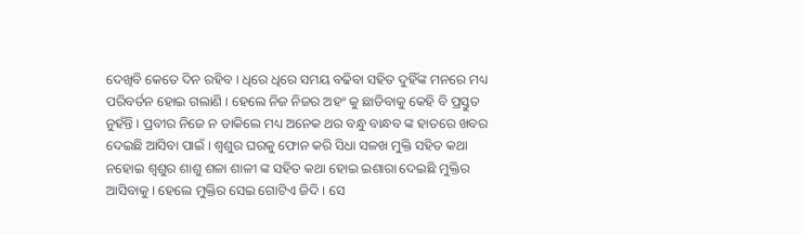ଦେଖିବି କେତେ ଦିନ ରହିବ । ଧିରେ ଧିରେ ସମୟ ବଢିବା ସହିତ ଦୁହିଁଙ୍କ ମନରେ ମଧ୍ୟ ପରିବର୍ତନ ହୋଇ ଗଲାଣି । ହେଲେ ନିଜ ନିଜର ଅହଂ କୁ ଛାଡିବାକୁ କେହି ବି ପ୍ରସ୍ତୁତ ନୁହଁନ୍ତି । ପ୍ରବୀର ନିଜେ ନ ଡାକିଲେ ମଧ୍ୟ ଅନେକ ଥର ବନ୍ଧୁ ବାନ୍ଧବ ଙ୍କ ହାତରେ ଖବର ଦେଇଛି ଆସିବା ପାଇଁ । ଶ୍ୱଶୁର ଘରକୁ ଫୋନ କରି ସିଧା ସଳଖ ମୁକ୍ତି ସହିତ କଥା ନହୋଇ ଶ୍ୱଶୁର ଶାଶୁ ଶଳା ଶାଳୀ ଙ୍କ ସହିତ କଥା ହୋଇ ଇଶାରା ଦେଇଛି ମୁକ୍ତିର ଆସିବାକୁ । ହେଲେ ମୁକ୍ତିର ସେଇ ଗୋଟିଏ ଜିଦି । ସେ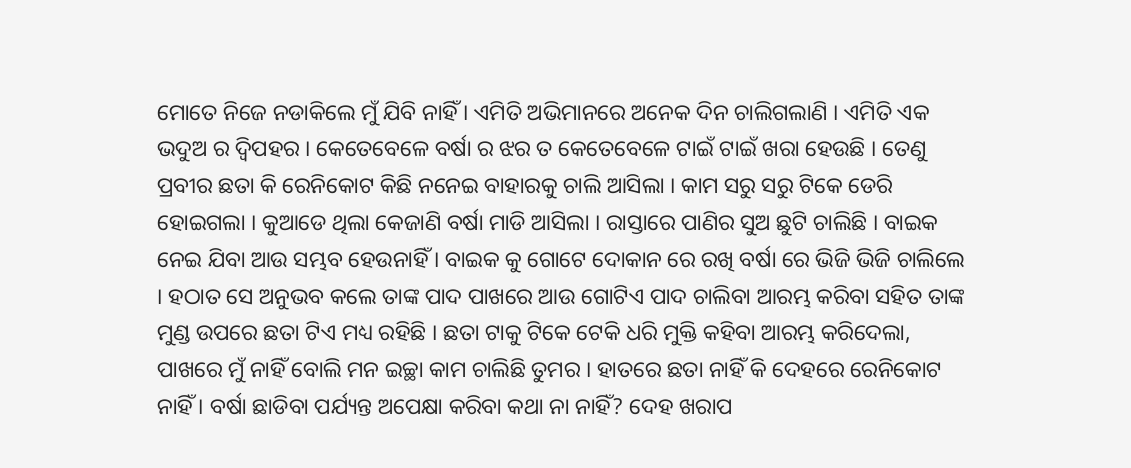ମୋତେ ନିଜେ ନଡାକିଲେ ମୁଁ ଯିବି ନାହିଁ । ଏମିତି ଅଭିମାନରେ ଅନେକ ଦିନ ଚାଲିଗଲାଣି । ଏମିତି ଏକ ଭଦୁଅ ର ଦ୍ୱିପହର । କେତେବେଳେ ବର୍ଷା ର ଝର ତ କେତେବେଳେ ଟାଇଁ ଟାଇଁ ଖରା ହେଉଛି । ତେଣୁ ପ୍ରବୀର ଛତା କି ରେନିକୋଟ କିଛି ନନେଇ ବାହାରକୁ ଚାଲି ଆସିଲା । କାମ ସରୁ ସରୁ ଟିକେ ଡେରି ହୋଇଗଲା । କୁଆଡେ ଥିଲା କେଜାଣି ବର୍ଷା ମାଡି ଆସିଲା । ରାସ୍ତାରେ ପାଣିର ସୁଅ ଛୁଟି ଚାଲିଛି । ବାଇକ ନେଇ ଯିବା ଆଉ ସମ୍ଭବ ହେଉନାହିଁ । ବାଇକ କୁ ଗୋଟେ ଦୋକାନ ରେ ରଖି ବର୍ଷା ରେ ଭିଜି ଭିଜି ଚାଲିଲେ । ହଠାତ ସେ ଅନୁଭବ କଲେ ତାଙ୍କ ପାଦ ପାଖରେ ଆଉ ଗୋଟିଏ ପାଦ ଚାଲିବା ଆରମ୍ଭ କରିବା ସହିତ ତାଙ୍କ ମୁଣ୍ଡ ଉପରେ ଛତା ଟିଏ ମଧ୍ୟ ରହିଛି । ଛତା ଟାକୁ ଟିକେ ଟେକି ଧରି ମୁକ୍ତି କହିବା ଆରମ୍ଭ କରିଦେଲା, ପାଖରେ ମୁଁ ନାହିଁ ବୋଲି ମନ ଇଚ୍ଛା କାମ ଚାଲିଛି ତୁମର । ହାତରେ ଛତା ନାହିଁ କି ଦେହରେ ରେନିକୋଟ ନାହିଁ । ବର୍ଷା ଛାଡିବା ପର୍ଯ୍ୟନ୍ତ ଅପେକ୍ଷା କରିବା କଥା ନା ନାହିଁ? ଦେହ ଖରାପ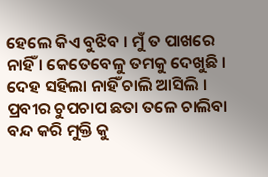ହେଲେ କିଏ ବୁଝିବ । ମୁଁ ତ ପାଖରେ ନାହିଁ । କେତେବେଳୁ ତମକୁ ଦେଖୁଛି । ଦେହ ସହିଲା ନାହିଁ ଚାଲି ଆସିଲି । ପ୍ରବୀର ଚୁପଚାପ ଛତା ତଳେ ଚାଲିବା ବନ୍ଦ କରି ମୁକ୍ତି କୁ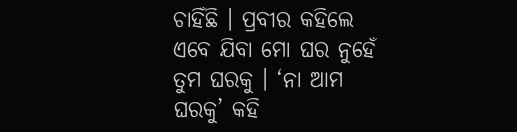ଚାହିଁଛି । ପ୍ରବୀର କହିଲେ ଏବେ ଯିବା ମୋ ଘର ନୁହେଁ ତୁମ ଘରକୁ । ‘ନା ଆମ ଘରକୁ’ କହି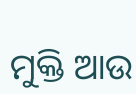ମୁକ୍ତି ଆଉ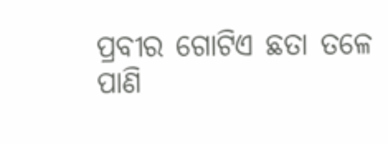ପ୍ରବୀର ଗୋଟିଏ ଛତା ତଳେ ପାଣି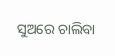ସୁଅରେ ଚାଲିବା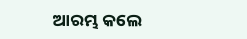ଆରମ୍ଭ କଲେ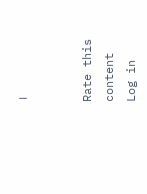।


Rate this content
Log in